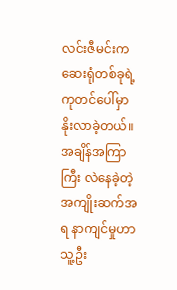လင်းဇီမင်းက ဆေးရုံတစ်ခုရဲ့ ကုတင်ပေါ်မှာ နိုးလာခဲ့တယ်။ အချိန်အကြာကြီး လဲနေခဲ့တဲ့ အကျိုးဆက်အရ နာကျင်မှုဟာ သူ့ဦး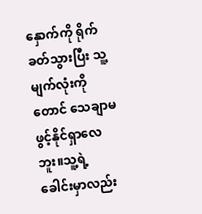နှောက်ကို ရိုက်ခတ်သွားပြီး သူ့မျက်လုံးကိုတောင် သေချာမဖွင့်နိုင်ရှာလေဘူး။သူ့ရဲ့ ခေါင်းမှာလည်း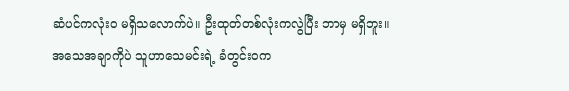ဆံပင်ကလုံး၀ မရှိသလောက်ပဲ။ ဦးထုတ်တစ်လုံးကလွဲပြီး ဘာမှ မရှိဘူး။
အသေအချာကိုပဲ သူဟာသေမင်းရဲ့ ခံတွင်းဝက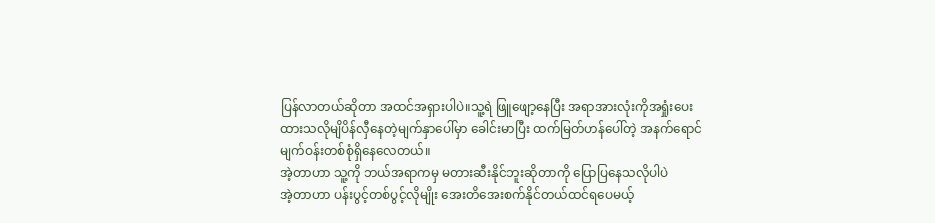ပြန်လာတယ်ဆိုတာ အထင်အရှားပါပဲ။သူ့ရဲ ဖြူဖျော့နေပြီး အရာအားလုံးကိုအရှုံးပေးထားသလိုမျိပိန်လှီနေတဲ့မျက်နှာပေါ်မှာ ခေါင်းမာပြီး ထက်မြတ်ဟန်ပေါ်တဲ့ အနက်ရောင်မျက်ဝန်းတစ်စုံရှိနေလေတယ်။
အဲ့တာဟာ သူ့ကို ဘယ်အရာကမှ မတားဆီးနိုင်ဘူးဆိုတာကို ပြောပြနေသလိုပါပဲ
အဲ့တာဟာ ပန်းပွင့်တစ်ပွင့်လိုမျိုး အေးတိအေးစက်နိုင်တယ်ထင်ရပေမယ့်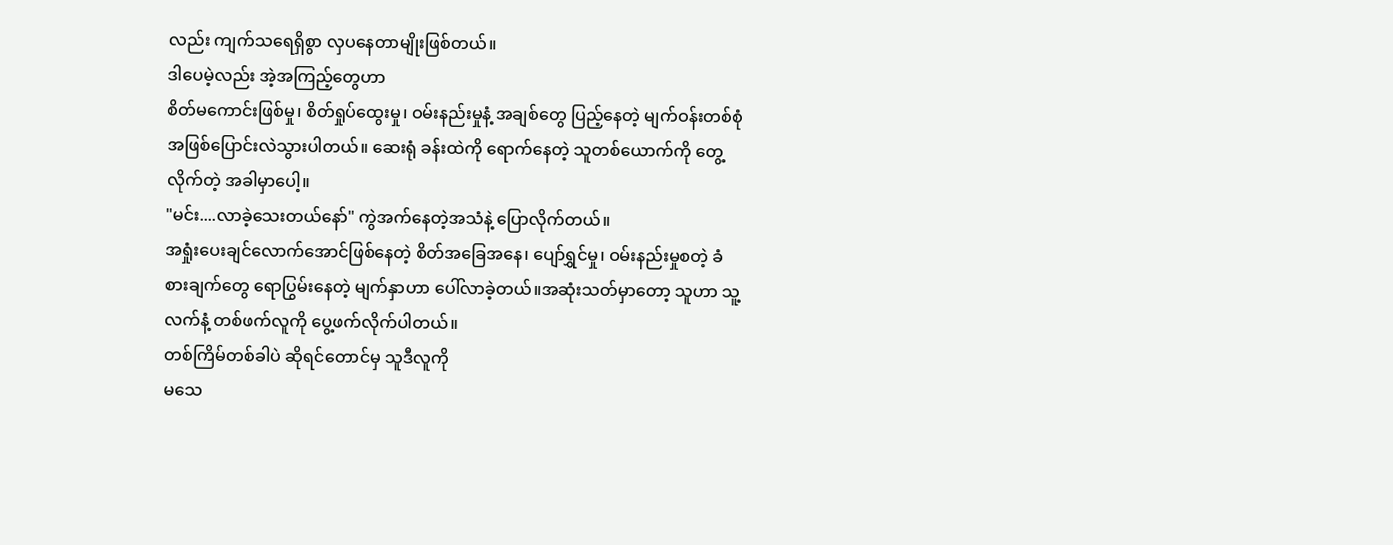လည်း ကျက်သရေရှိစွာ လှပနေတာမျိုးဖြစ်တယ်။
ဒါပေမဲ့လည်း အဲ့အကြည့်တွေဟာ
စိတ်မကောင်းဖြစ်မှု၊ စိတ်ရှုပ်ထွေးမှု၊ ဝမ်းနည်းမှုနံ့ အချစ်တွေ ပြည့်နေတဲ့ မျက်ဝန်းတစ်စုံ အဖြစ်ပြောင်းလဲသွားပါတယ်။ ဆေးရုံ ခန်းထဲကို ရောက်နေတဲ့ သူတစ်ယောက်ကို တွေ့လိုက်တဲ့ အခါမှာပေါ့။
"မင်း....လာခဲ့သေးတယ်နော်" ကွဲအက်နေတဲ့အသံနဲ့ ပြောလိုက်တယ်။
အရှုံးပေးချင်လောက်အောင်ဖြစ်နေတဲ့ စိတ်အခြေအနေ၊ ပျော်ရွှင်မှု၊ ဝမ်းနည်းမှုစတဲ့ ခံစားချက်တွေ ရောပြွမ်းနေတဲ့ မျက်နှာဟာ ပေါ်လာခဲ့တယ်။အဆုံးသတ်မှာတော့ သူဟာ သူ့လက်နံ့ တစ်ဖက်လူကို ပွေ့ဖက်လိုက်ပါတယ်။
တစ်ကြိမ်တစ်ခါပဲ ဆိုရင်တောင်မှ သူဒီလူကို
မသေ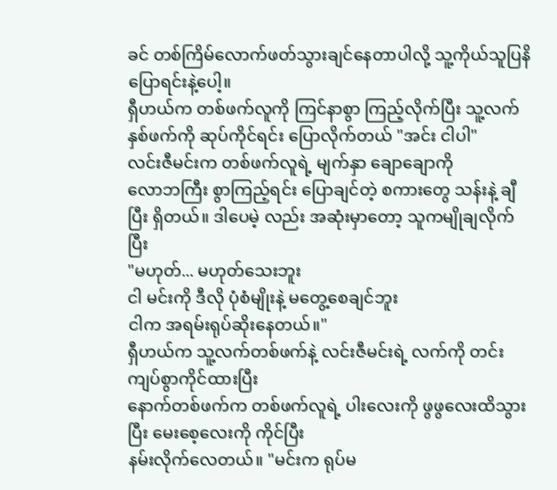ခင် တစ်ကြိမ်လောက်ဖတ်သွားချင်နေတာပါလို့ သူ့ကိုယ်သူပြနိပြောရင်းနဲ့ပေါ့။
ရှီဟယ်က တစ်ဖက်လူကို ကြင်နာစွာ ကြည့်လိုက်ပြီး သူ့လက်နှစ်ဖက်ကို ဆုပ်ကိုင်ရင်း ပြောလိုက်တယ် "အင်း ငါပါ"
လင်းဇီမင်းက တစ်ဖက်လူရဲ့ မျက်နှာ ချောချောကို
လောဘကြီး စွာကြည့်ရင်း ပြောချင်တဲ့ စကားတွေ သန်းနဲ့ ချီပြီး ရှိတယ်။ ဒါပေမဲ့ လည်း အဆုံးမှာတော့ သူကမျိုချလိုက်ပြီး
"မဟုတ်... မဟုတ်သေးဘူး
ငါ မင်းကို ဒီလို ပုံစံမျိုးနဲ့ မတွေ့စေချင်ဘူး
ငါက အရမ်းရုပ်ဆိုးနေတယ်။"
ရှီဟယ်က သူ့လက်တစ်ဖက်နဲ့ လင်းဇီမင်းရဲ့ လက်ကို တင်းကျပ်စွာကိုင်ထားပြီး
နောက်တစ်ဖက်က တစ်ဖက်လူရဲ့ ပါးလေးကို ဖွဖွလေးထိသွားပြီး မေးစေ့လေးကို ကိုင်ပြီး
နမ်းလိုက်လေတယ်။ "မင်းက ရုပ်မ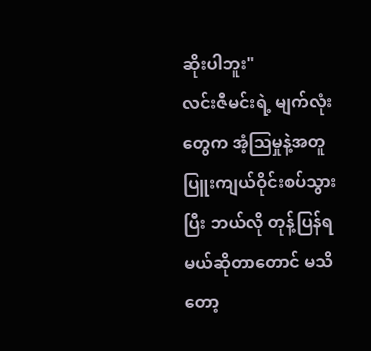ဆိုးပါဘူး"
လင်းဇီမင်းရဲ့ မျက်လုံးတွေက အံ့ဩမှုနဲ့အတူ ပြူးကျယ်ဝိုင်းစပ်သွားပြီး ဘယ်လို တုန့်ပြန်ရမယ်ဆိုတာတောင် မသိတော့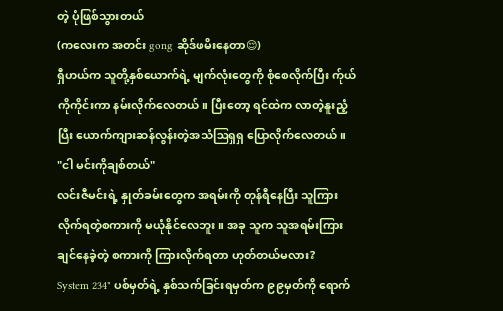တဲ့ ပုံဖြစ်သွားတယ်
(ကလေးက အတင်း gong ဆိုဒ်ဖမိးနေတာ😌)
ရှီဟယ်က သူတို့နှစ်ယောက်ရဲ့ မျက်လုံးတွေကို စုံစေလိုက်ပြီး က်ုယ်ကိုကိုင်းကာ နမ်းလိုက်လေတယ်။ ပြီးတော့ ရင်ထဲက လာတဲ့နူးညံ့ပြီး ယောက်ကျားဆန်လွန်းတဲ့အသံဩရှရှ ပြောလိုက်လေတယ်။
"ငါ မင်းကိုချစ်တယ်"
လင်းဇီမင်းရဲ့ နှုတ်ခမ်းတွေက အရမ်းကို တုန်ရီနေပြီး သူကြားလိုက်ရတဲ့စကားကို မယုံနိုင်လေဘူး။ အခု သူက သူအရမ်းကြားချင်နေခဲ့တဲ့ စကားကို ကြားလိုက်ရတာ ဟုတ်တယ်မလား?
System 234" ပစ်မှတ်ရဲ့ နှစ်သက်ခြင်းရမှတ်က ၉၉မှတ်ကို ရောက်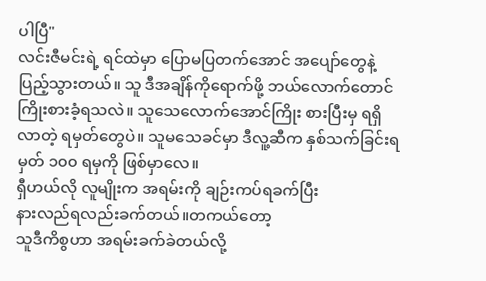ပါပြီ"
လင်းဇီမင်းရဲ့ ရင်ထဲမှာ ပြောမပြတက်အောင် အပျော်တွေနဲ့ ပြည့်သွားတယ်။ သူ ဒီအချိန်ကိုရောက်ဖို့ ဘယ်လောက်တောင်ကြိုးစားခံ့ရသလဲ။ သူသေလောက်အောင်ကြိုး စားပြီးမှ ရရှိလာတဲ့ ရမှတ်တွေပဲ။ သူမသေခင်မှာ ဒီလူ့ဆီက နှစ်သက်ခြင်းရမှတ် ၁၀၀ ရမှကို ဖြစ်မှာလေ။
ရှီဟယ်လို လူမျိုးက အရမ်းကို ချဉ်းကပ်ရခက်ပြီး
နားလည်ရလည်းခက်တယ်။တကယ်တော့
သူဒီကိစွဟာ အရမ်းခက်ခဲတယ်လို့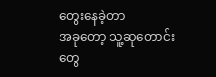တွေးနေခဲ့တာ
အခုတော့ သူ့ဆုတောင်းတွေ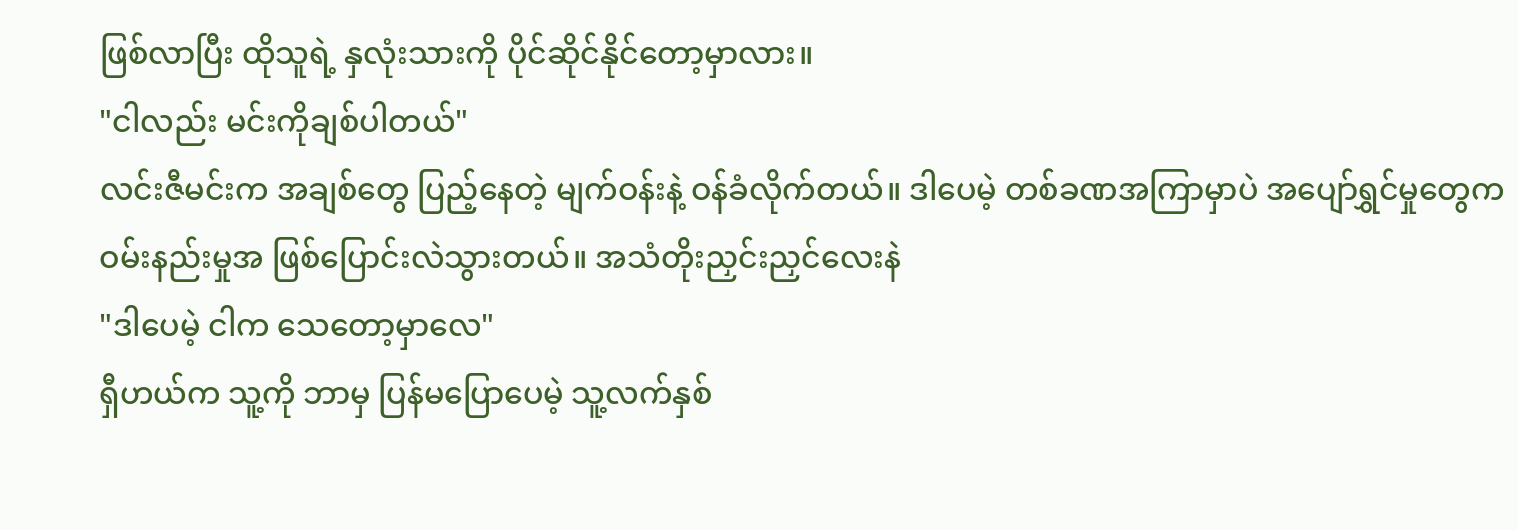ဖြစ်လာပြီး ထိုသူရဲ့ နှလုံးသားကို ပိုင်ဆိုင်နိုင်တော့မှာလား။
"ငါလည်း မင်းကိုချစ်ပါတယ်"
လင်းဇီမင်းက အချစ်တွေ ပြည့်နေတဲ့ မျက်ဝန်းနဲ့ ဝန်ခံလိုက်တယ်။ ဒါပေမဲ့ တစ်ခဏအကြာမှာပဲ အပျော်ရွှင်မှုတွေက ဝမ်းနည်းမှုအ ဖြစ်ပြောင်းလဲသွားတယ်။ အသံတိုးညှင်းညှင်လေးနဲ
"ဒါပေမဲ့ ငါက သေတော့မှာလေ"
ရှီဟယ်က သူ့ကို ဘာမှ ပြန်မပြောပေမဲ့ သူ့လက်နှစ်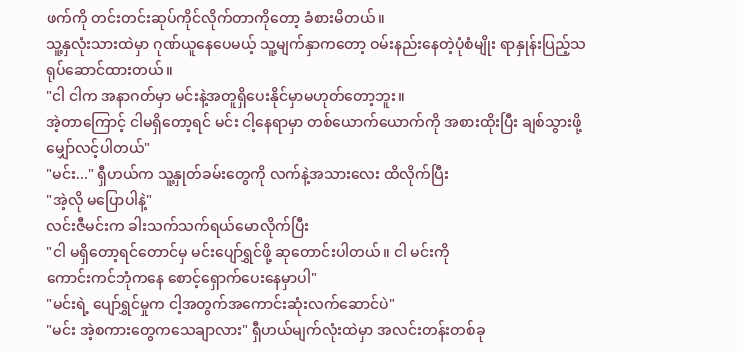ဖက်ကို တင်းတင်းဆုပ်ကိုင်လိုက်တာကိုတော့ ခံစားမိတယ်။
သူ့နှလုံးသားထဲမှာ ဂုဏ်ယူနေပေမယ့် သူ့မျက်နှာကတော့ ဝမ်းနည်းနေတဲ့ပုံစံမျိုး ရာနှုန်းပြည့်သရုပ်ဆောင်ထားတယ်။
"ငါ ငါက အနာဂတ်မှာ မင်းနဲ့အတူရှိပေးနိုင်မှာမဟုတ်တော့ဘူး။
အဲ့တာကြောင့် ငါမရှိတော့ရင် မင်း ငါ့နေရာမှာ တစ်ယောက်ယောက်ကို အစားထိုးပြီး ချစ်သွားဖို့မျှော်လင့်ပါတယ်"
"မင်း..." ရှီဟယ်က သူ့နှုတ်ခမ်းတွေကို လက်နဲ့အသားလေး ထိလိုက်ပြီး
"အဲ့လို မပြောပါနဲ့"
လင်းဇီမင်းက ခါးသက်သက်ရယ်မောလိုက်ပြီး
"ငါ မရှိတော့ရင်တောင်မှ မင်းပျော်ရွှင်ဖို့ ဆုတောင်းပါတယ်။ ငါ မင်းကို
ကောင်းကင်ဘုံကနေ စောင့်ရှောက်ပေးနေမှာပါ"
"မင်းရဲ့ ပျော်ရွှင်မှုက ငါ့အတွက်အကောင်းဆုံးလက်ဆောင်ပဲ"
"မင်း အဲ့စကားတွေကသေချာလား" ရှီဟယ်မျက်လုံးထဲမှာ အလင်းတန်းတစ်ခု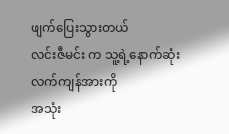ဖျက်ပြေးသွားတယ်
လင်းဇီမင်း က သူ့ရဲ့နောက်ဆုံးလက်ကျန်အားကို
အသုံး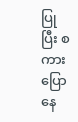ပြုပြီး စကားပြောနေ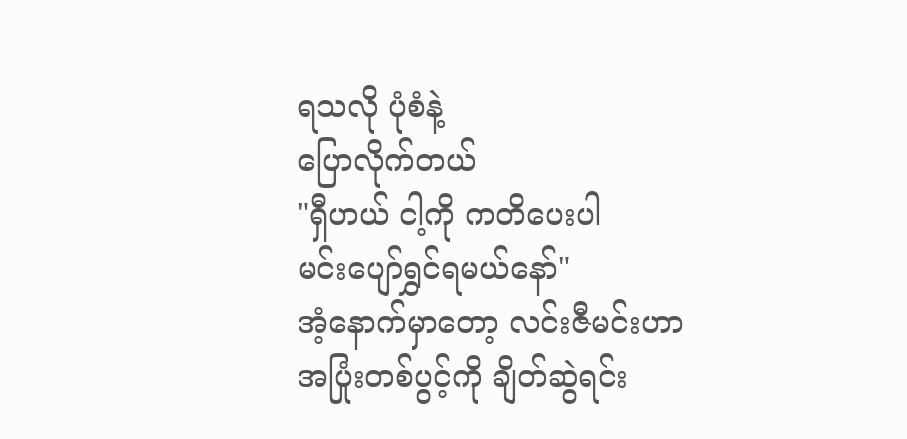ရသလို ပုံစံနဲ့
ပြောလိုက်တယ်
"ရှီဟယ် ငါ့ကို ကတိပေးပါ
မင်းပျော်ရွှင်ရမယ်နော်"
အံ့နောက်မှာတော့ လင်းဇီမင်းဟာ
အပြုံးတစ်ပွင့်ကို ချိတ်ဆွဲရင်း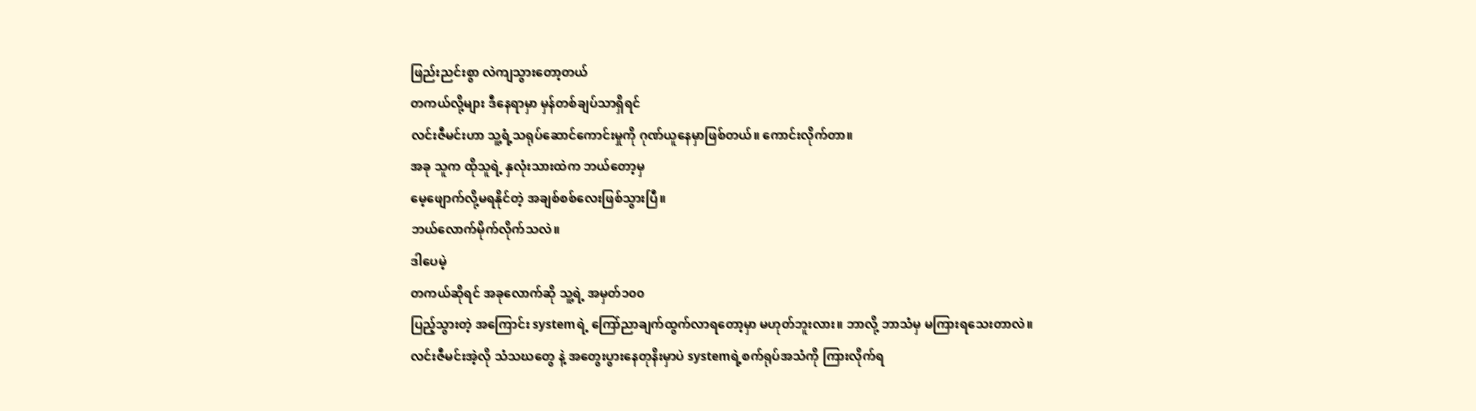ဖြည်းညင်းစွာ လဲကျသွားတော့တယ်
တကယ်လို့များ ဒီနေရာမှာ မှန်တစ်ချပ်သာရှိရင်
လင်းဇီမင်းဟာ သူ့ရံ့သရုပ်ဆောင်ကောင်းမှုကို ဂုဏ်ယူနေမှာဖြစ်တယ်။ ကောင်းလိုက်တာ။
အခု သူက ထိုသူရဲ့ နှလုံးသားထဲက ဘယ်တော့မှ
မေ့ဖျောက်လို့မရနိုင်တဲ့ အချစ်စစ်လေးဖြစ်သွားပြီ။
ဘယ်လောက်မိုက်လိုက်သလဲ။
ဒါပေမဲ့
တကယ်ဆိုရင် အခုလောက်ဆို သူ့ရဲ့ အမှတ်၁၀၀
ပြည့်သွားတဲ့ အကြောင်း systemရဲ့ ကြော်ညာချက်ထွက်လာရတော့မှာ မဟုတ်ဘူးလား။ ဘာလို့ ဘာသံမှ မကြားရသေးတာလဲ။
လင်းဇီမင်းအဲ့လို သံသဃတွေ နဲ့ အတွေးပွားနေတုနိးမှာပဲ systemရဲ့စက်ရုပ်အသံကို ကြားလိုက်ရ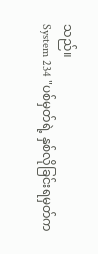သည်။
System 234 "ပစ်မှတ်ရဲ့ နှစ်လိုခြင်းရမှတ်က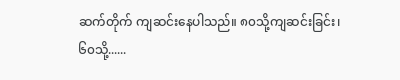ဆက်တိုက် ကျဆင်းနေပါသည်။ ၈၀သို့ကျဆင်းခြင်း၊ ၆၀သို့......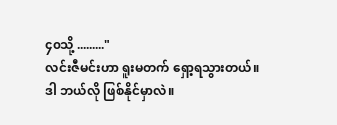၄၀သို့ ........."
လင်းဇီမင်းဟာ ရူးမတက် ရှော့ရသွားတယ်။
ဒါ ဘယ်လို ဖြစ်နိုင်မှာလဲ။